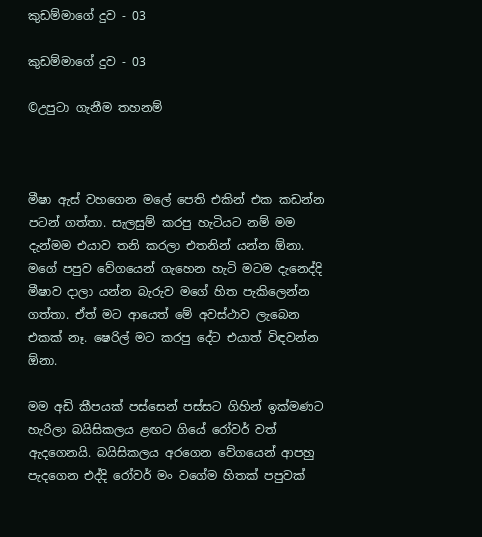කුඩම්මාගේ දුව - 03

කුඩම්මාගේ දුව - 03

©උපුටා ගැනීම තහනම්



මීෂා ඇස් වහගෙන මලේ පෙති එකින් එක කඩන්න පටන් ගත්තා. සැලසුම් කරපු හැටියට නම් මම දැන්මම එයාව තනි කරලා එතනින් යන්න ඕනා. මගේ පපුව වේගයෙන් ගැහෙන හැටි මටම දැනෙද්දි මීෂාව දාලා යන්න බැරුව මගේ හිත පැකිලෙන්න ගත්තා. ඒත් මට ආයෙත් මේ අවස්ථාව ලැබෙන එකක් නෑ. ෂෙරිල් මට කරපු දේට එයාත් විඳවන්න ඕනා.

මම අඩි කීපයක් පස්සෙන් පස්සට ගිහින් ඉක්මණට හැරිලා බයිසිකලය ළඟට ගියේ රෝවර් වත් ඇදගෙනයි. බයිසිකලය අරගෙන වේගයෙන් ආපහු පැදගෙන එද්දි රෝවර් මං වගේම හිතක් පපුවක්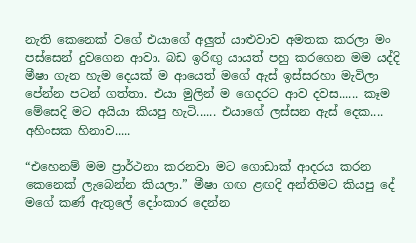නැති කෙනෙක් වගේ එයාගේ අලුත් යාළුවාව අමතක කරලා මං පස්සෙන් දුවගෙන ආවා. බඩ ඉරිඟු යායත් පහු කරගෙන මම යද්දි මීෂා ගැන හැම දෙයක් ම ආයෙත් මගේ ඇස් ඉස්සරහා මැවිලා පේන්න පටන් ගත්තා. එයා මුලින් ම ගෙදරට ආව දවස...... කෑම මේසෙදි මට අයියා කියපු හැටි...... එයාගේ ලස්සන ඇස් දෙක.... අහිංසක හිනාව.....

“එහෙනම් මම ප්‍රාර්ථනා කරනවා මට ගොඩාක් ආදරය කරන කෙනෙක් ලැබෙන්න කියලා.” මීෂා ගඟ ළඟදි අන්තිමට කියපු දේ මගේ කණ් ඇතුලේ දෝංකාර දෙන්න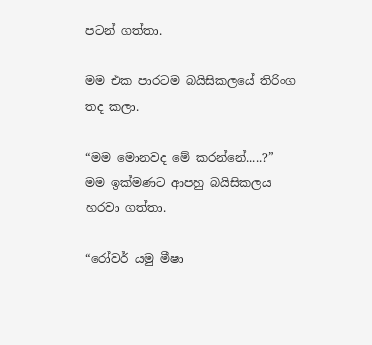පටන් ගත්තා.

මම එක පාරටම බයිසිකලයේ තිරිංග තද කලා.

“මම මොනවද මේ කරන්නේ.....?”
මම ඉක්මණට ආපහු බයිසිකලය හරවා ගත්තා.

“රෝවර් යමු මීෂා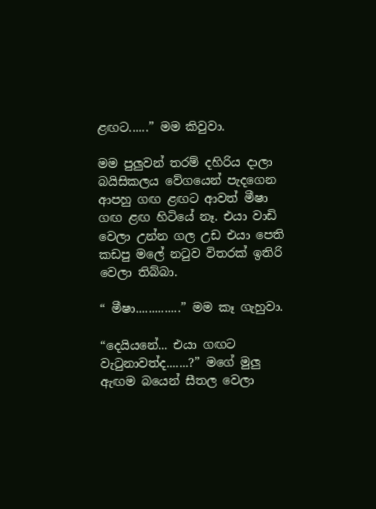ළඟට......” මම කිවුවා.

මම පුලුවන් තරම් දහිරිය දාලා බයිසිකලය වේගයෙන් පැදගෙන ආපහු ගඟ ළඟට ආවත් මීෂා ගඟ ළඟ හිටියේ නෑ. එයා වාඩි වෙලා උන්න ගල උඩ එයා පෙති කඩපු මලේ නටුව විතරක් ඉතිරි වෙලා තිබ්බා.

“ මීෂා..............” මම කෑ ගැහුවා.

“දෙයියනේ... එයා ගඟට වැටුනාවත්ද.......?” මගේ මුලු ඇඟම බයෙන් සීතල වෙලා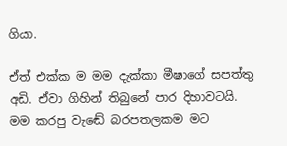ගියා.

ඒත් එක්ක ම මම දැක්කා මීෂාගේ සපත්තු අඩි. ඒවා ගිහින් තිබුනේ පාර දිහාවටයි. මම කරපු වැඬේ බරපතලකම මට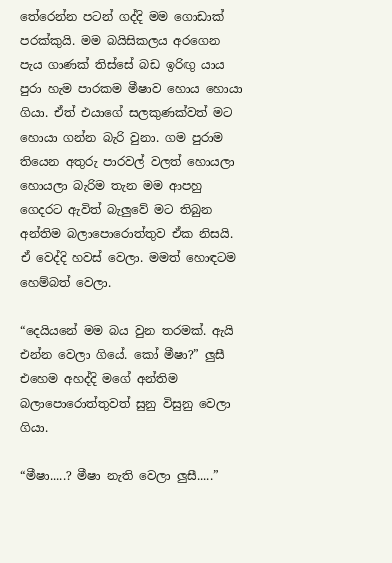තේරෙන්න පටන් ගද්දි මම ගොඩාක් පරක්කුයි. මම බයිසිකලය අරගෙන පැය ගාණක් තිස්සේ බඩ ඉරිඟු යාය පුරා හැම පාරකම මීෂාව හොය හොයා ගියා. ඒත් එයාගේ සලකුණක්වත් මට හොයා ගන්න බැරි වුනා. ගම පුරාම තියෙන අතුරු පාරවල් වලත් හොයලා හොයලා බැරිම තැන මම ආපහු ගෙදරට ඇවිත් බැලුවේ මට තිබුන අන්තිම බලාපොරොත්තුව ඒක නිසයි. ඒ වෙද්දි හවස් වෙලා. මමත් හොඳටම හෙම්බත් වෙලා.

“දෙයියනේ මම බය වුන තරමක්. ඇයි එන්න වෙලා ගියේ. කෝ මීෂා?” ලුසී එහෙම අහද්දි මගේ අන්තිම බලාපොරොත්තුවත් සුනු විසුනු වෙලා ගියා.

“මීෂා.....? මීෂා නැති වෙලා ලුසී.....”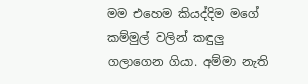මම එහෙම කියද්දිම මගේ කම්මුල් වලින් කඳුලු ගලාගෙන ගියා. අම්මා නැති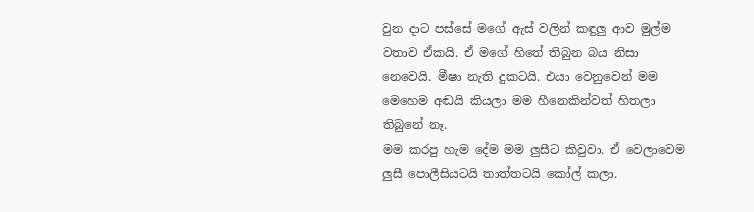වුන දාට පස්සේ මගේ ඇස් වලින් කඳුලු ආව මුල්ම වතාව ඒකයි. ඒ මගේ හිතේ තිබුන බය නිසා නෙවෙයි. මීෂා නැති දුකටයි. එයා වෙනුවෙන් මම මෙහෙම අඬයි කියලා මම හීනෙකින්වත් හිතලා තිබුනේ නෑ.
මම කරපු හැම දේම මම ලුසීට කිවුවා. ඒ වෙලාවෙම ලුසී පොලීසියටයි තාත්තටයි කෝල් කලා.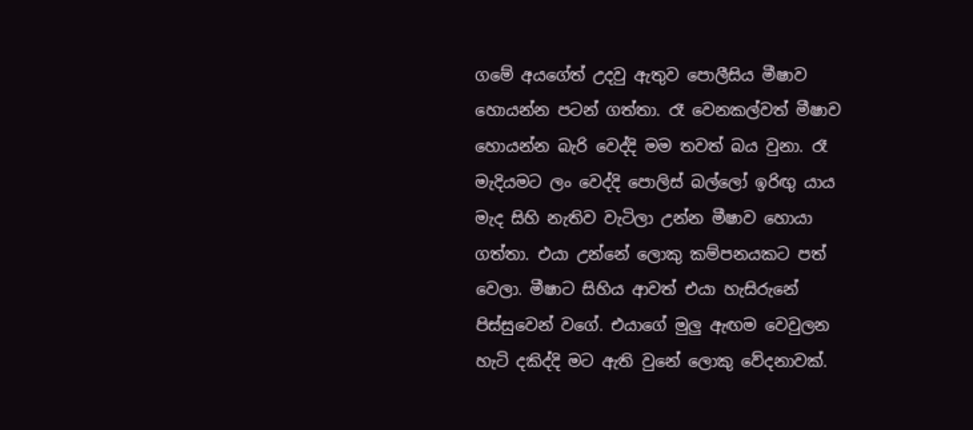ගමේ අයගේත් උදවු ඇතුව පොලීසිය මීෂාව හොයන්න පටන් ගත්තා. රෑ වෙනකල්වත් මීෂාව හොයන්න බැරි වෙද්දි මම තවත් බය වුනා. රෑ මැදියමට ලං වෙද්දි පොලිස් බල්ලෝ ඉරිඟු යාය මැද සිහි නැතිව වැටිලා උන්න මීෂාව හොයා ගත්තා. එයා උන්නේ ලොකු කම්පනයකට පත් වෙලා. මීෂාට සිහිය ආවත් එයා හැසිරුනේ පිස්සුවෙන් වගේ. එයාගේ මුලු ඇඟම වෙවුලන හැටි දකිද්දි මට ඇති වුනේ ලොකු වේදනාවක්.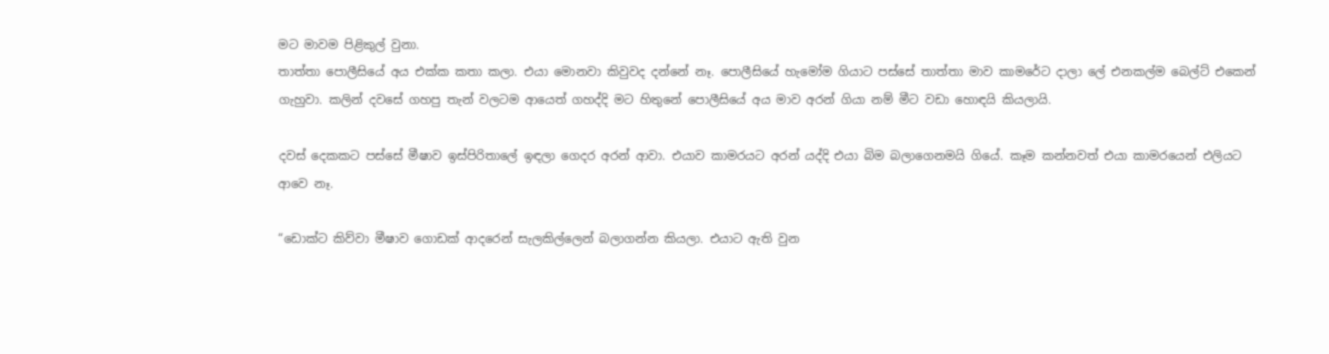මට මාවම පිළිකුල් වුනා.
තාත්තා පොලීසියේ අය එක්ක කතා කලා. එයා මොනවා කිවුවද දන්නේ නෑ. පොලීසියේ හැමෝම ගියාට පස්සේ තාත්තා මාව කාමරේට දාලා ලේ එනකල්ම බෙල්ට් එකෙන් ගැහුවා. කලින් දවසේ ගහපු තැන් වලටම ආයෙත් ගහද්දි මට හිතුනේ පොලීසියේ අය මාව අරන් ගියා නම් මීට වඩා හොඳයි කියලායි.

දවස් දෙකකට පස්සේ මීෂාව ඉස්පිරිතාලේ ඉඳලා ගෙදර අරන් ආවා. එයාව කාමරයට අරන් යද්දි එයා බිම බලාගෙනමයි ගියේ. කෑම කන්නවත් එයා කාමරයෙන් එලියට ආවෙ නෑ.

“ඩොක්ට කිව්වා මීෂාව ගොඩක් ආදරෙන් සැලකිල්ලෙන් බලාගන්න කියලා. එයාට ඇති වුන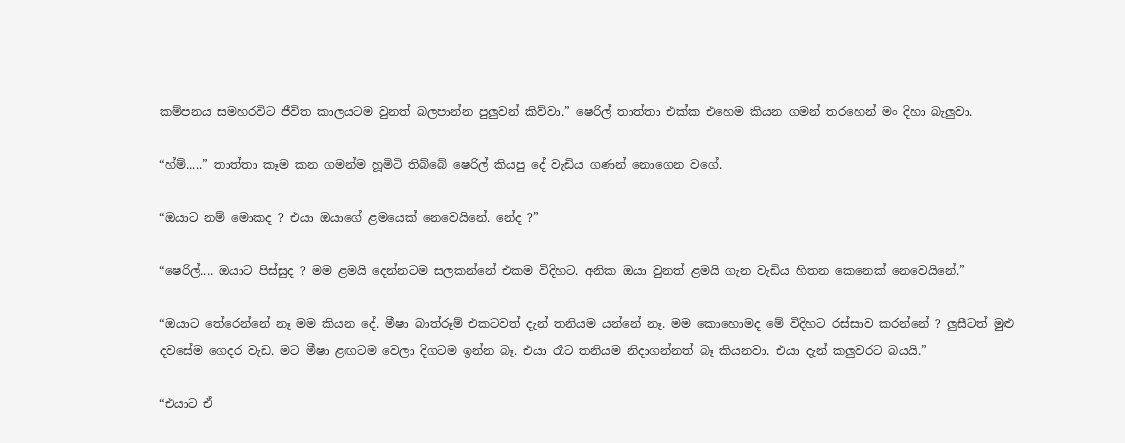කම්පනය සමහරවිට ජීවිත කාලයටම වුනත් බලපාන්න පුලුවන් කිව්වා.” ෂෙරිල් තාත්තා එක්ක එහෙම කියන ගමන් තරහෙන් මං දිහා බැලුවා.

“හ්ම්.....” තාත්තා කෑම කන ගමන්ම හූමිටි තිබ්බේ ෂෙරිල් කියපු දේ වැඩිය ගණන් නොගෙන වගේ.

“ඔයාට නම් මොකද ? එයා ඔයාගේ ළමයෙක් නෙවෙයිනේ. නේද ?”

“ෂෙරිල්.... ඔයාට පිස්සුද ? මම ළමයි දෙන්නටම සලකන්නේ එකම විදිහට. අනික ඔයා වුනත් ළමයි ගැන වැඩිය හිතන කෙනෙක් නෙවෙයිනේ.”

“ඔයාට තේරෙන්නේ නෑ මම කියන දේ. මීෂා බාත්රූම් එකටවත් දැන් තනියම යන්නේ නෑ. මම කොහොමද මේ විදිහට රස්සාව කරන්නේ ? ලුසීටත් මුළු දවසේම ගෙදර වැඩ. මට මීෂා ළඟටම වෙලා දිගටම ඉන්න බෑ. එයා රෑට තනියම නිදාගන්නත් බෑ කියනවා. එයා දැන් කලුවරට බයයි.”

“එයාට ඒ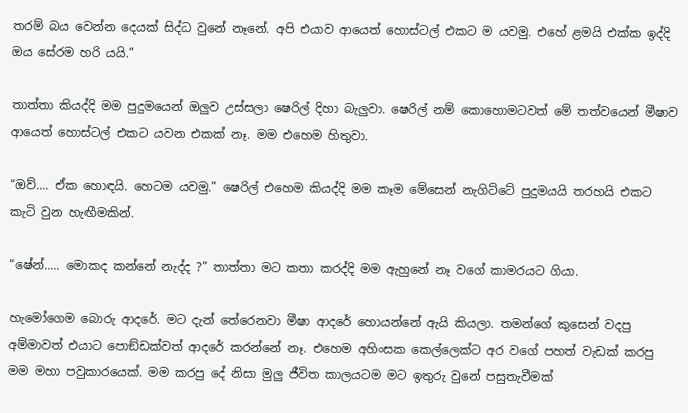තරම් බය වෙන්න දෙයක් සිද්ධ වුනේ නෑනේ. අපි එයාව ආයෙත් හොස්ටල් එකට ම යවමු. එහේ ළමයි එක්ක ඉද්දි ඔය සේරම හරි යයි.”

තාත්තා කියද්දි මම පුදුමයෙන් ඔලුව උස්සලා ෂෙරිල් දිහා බැලුවා. ෂෙරිල් නම් කොහොමටවත් මේ තත්වයෙන් මීෂාව ආයෙත් හොස්ටල් එකට යවන එකක් නෑ. මම එහෙම හිතුවා.

“ඔව්.... ඒක හොඳයි. හෙටම යවමු.” ෂෙරිල් එහෙම කියද්දි මම කෑම මේසෙන් නැගිට්ටේ පුදුමයයි තරහයි එකට කැටි වුන හැඟීමකින්.

“ෂේන්..... මොකද කන්නේ නැද්ද ?” තාත්තා මට කතා කරද්දි මම ඇහුනේ නෑ වගේ කාමරයට ගියා.

හැමෝගෙම බොරු ආදරේ. මට දැන් තේරෙනවා මීෂා ආදරේ හොයන්නේ ඇයි කියලා. තමන්ගේ කුසෙන් වදපු අම්මාවත් එයාට පොඞ්ඩක්වත් ආදරේ කරන්නේ නෑ. එහෙම අහිංසක කෙල්ලෙක්ට අර වගේ පහත් වැඩක් කරපු මම මහා පවුකාරයෙක්. මම කරපු දේ නිසා මුලු ජීවිත කාලයටම මට ඉතුරු වුනේ පසුතැවීමක්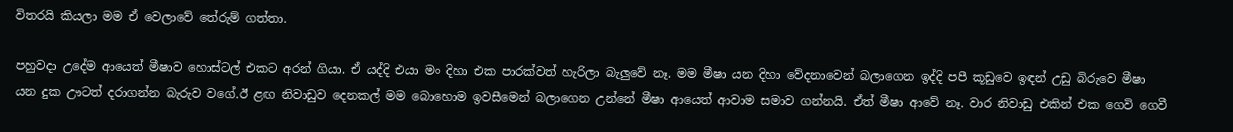විතරයි කියලා මම ඒ වෙලාවේ තේරුම් ගත්තා.

පහුවදා උදේම ආයෙත් මීෂාව හොස්ටල් එකට අරන් ගියා. ඒ යද්දි එයා මං දිහා එක පාරක්වත් හැරිලා බැලුවේ නෑ. මම මීෂා යන දිහා වේදනාවෙන් බලාගෙන ඉද්දි පපී කූඩුවෙ ඉඳන් උඩු බිරුවෙ මීෂා යන දුක ඌටත් දරාගන්න බැරුව වගේ.ඊ ළඟ නිවාඩුව දෙනකල් මම බොහොම ඉවසීමෙන් බලාගෙන උන්නේ මීෂා ආයෙත් ආවාම සමාව ගන්නයි. ඒත් මීෂා ආවේ නෑ. වාර නිවාඩු එකින් එක ගෙවි ගෙවී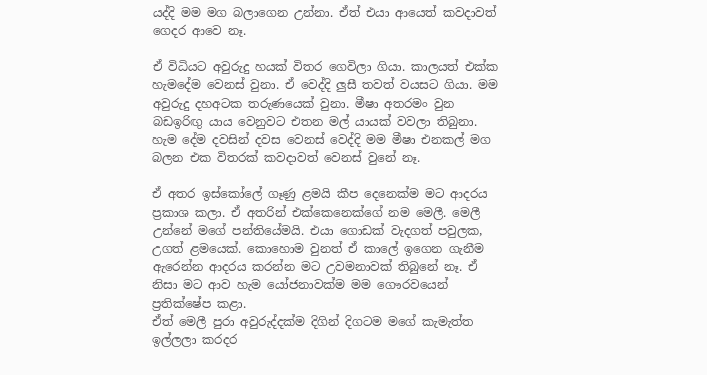යද්දි මම මග බලාගෙන උන්නා. ඒත් එයා ආයෙත් කවදාවත් ගෙදර ආවෙ නෑ.

ඒ විධියට අවුරුදු හයක් විතර ගෙවිලා ගියා. කාලයත් එක්ක හැමදේම වෙනස් වුනා. ඒ වෙද්දි ලුසී තවත් වයසට ගියා. මම අවුරුදු දහඅටක තරුණයෙක් වුනා. මීෂා අතරමං වුන බඩඉරිඟු යාය වෙනුවට එතන මල් යායක් වවලා තිබුනා. හැම දේම දවසින් දවස වෙනස් වෙද්දි මම මීෂා එනකල් මග බලන එක විතරක් කවදාවත් වෙනස් වුනේ නෑ.

ඒ අතර ඉස්කෝලේ ගෑණු ළමයි කීප දෙනෙක්ම මට ආදරය ප්‍රකාශ කලා. ඒ අතරින් එක්කෙනෙක්ගේ නම මෙලී. මෙලී උන්නේ මගේ පන්තියේමයි. එයා ගොඩක් වැදගත් පවුලක, උගත් ළමයෙක්. කොහොම වුනත් ඒ කාලේ ඉගෙන ගැනීම ඇරෙන්න ආදරය කරන්න මට උවමනාවක් තිබුනේ නෑ. ඒ නිසා මට ආව හැම යෝජනාවක්ම මම ගෞරවයෙන් ප්‍රතික්ෂේප කළා.
ඒත් මෙලී පුරා අවුරුද්දක්ම දිගින් දිගටම මගේ කැමැත්ත ඉල්ලලා කරදර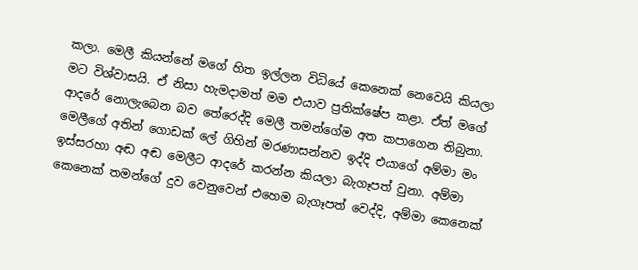කලා. මෙලී කියන්නේ මගේ හිත ඉල්ලන විධියේ කෙනෙක් නෙවෙයි කියලා මට විශ්වාසයි. ඒ නිසා හැමදාමත් මම එයාව ප්‍රතික්ෂේප කළා. ඒත් මගේ ආදරේ නොලැබෙන බව තේරෙද්දි මෙලී තමන්ගේම අත කපාගෙන තිබුනා. මෙලීගේ අතින් ගොඩක් ලේ ගිහින් මරණාසන්නව ඉද්දි එයාගේ අම්මා මං ඉස්සරහා අඬ අඬ මෙලීට ආදරේ කරන්න කියලා බැගෑපත් වුනා. අම්මා කෙනෙක් තමන්ගේ දුව වෙනුවෙන් එහෙම බැගෑපත් වෙද්දි, අම්මා කෙනෙක්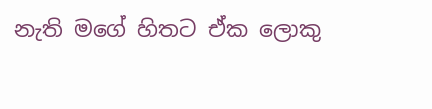නැති මගේ හිතට ඒක ලොකු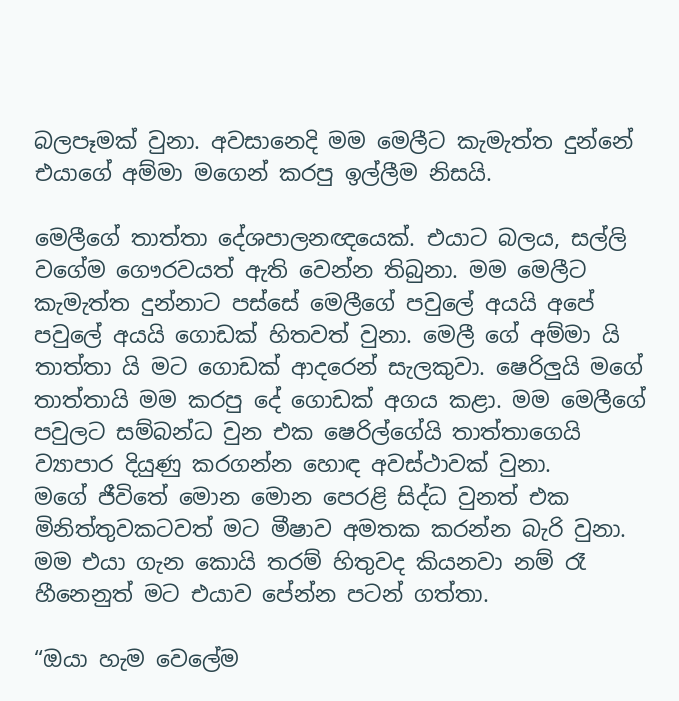බලපෑමක් වුනා. අවසානෙදි මම මෙලීට කැමැත්ත දුන්නේ එයාගේ අම්මා මගෙන් කරපු ඉල්ලීම නිසයි.

මෙලීගේ තාත්තා දේශපාලනඥයෙක්. එයාට බලය, සල්ලි වගේම ගෞරවයත් ඇති වෙන්න තිබුනා. මම මෙලීට කැමැත්ත දුන්නාට පස්සේ මෙලීගේ පවුලේ අයයි අපේ පවුලේ අයයි ගොඩක් හිතවත් වුනා. මෙලී ගේ අම්මා යි තාත්තා යි මට ගොඩක් ආදරෙන් සැලකුවා. ෂෙරිලුයි මගේ තාත්තායි මම කරපු දේ ගොඩක් අගය කළා. මම මෙලීගේ පවුලට සම්බන්ධ වුන එක ෂෙරිල්ගේයි තාත්තාගෙයි ව්‍යාපාර දියුණු කරගන්න හොඳ අවස්ථාවක් වුනා.
මගේ ජීවිතේ මොන මොන පෙරළි සිද්ධ වුනත් එක මිනිත්තුවකටවත් මට මීෂාව අමතක කරන්න බැරි වුනා. මම එයා ගැන කොයි තරම් හිතුවද කියනවා නම් රෑ හීනෙනුත් මට එයාව පේන්න පටන් ගත්තා.

“ඔයා හැම වෙලේම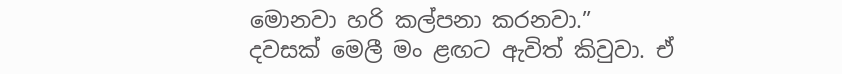මොනවා හරි කල්පනා කරනවා.”
දවසක් මෙලී මං ළඟට ඇවිත් කිවුවා. ඒ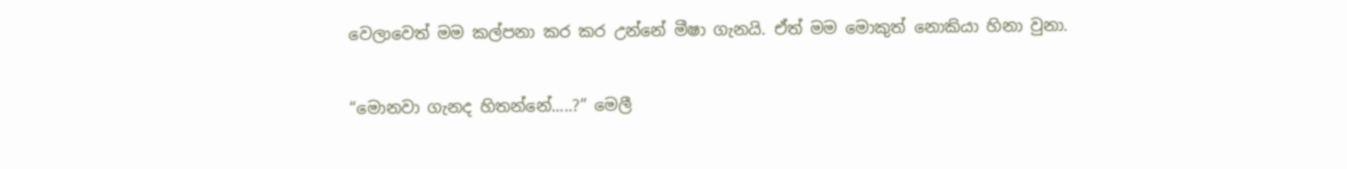වෙලාවෙත් මම කල්පනා කර කර උන්නේ මීෂා ගැනයි. ඒත් මම මොකුත් නොකියා හිනා වුනා.

“මොනවා ගැනද හිතන්නේ.....?” මෙලී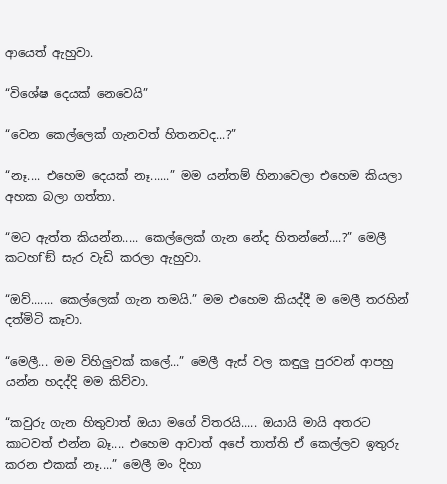ආයෙත් ඇහුවා.

“විශේෂ දෙයක් නෙවෙයි”

“වෙන කෙල්ලෙක් ගැනවත් හිතනවද...?”

“නෑ.... එහෙම දෙයක් නෑ......” මම යන්තම් හිනාවෙලා එහෙම කියලා අහක බලා ගත්තා.

“මට ඇත්ත කියන්න..... කෙල්ලෙක් ගැන නේද හිතන්නේ....?” මෙලී කටහf`ඞ් සැර වැඩි කරලා ඇහුවා.

“ඔව්....... කෙල්ලෙක් ගැන තමයි.” මම එහෙම කියද්දී ම මෙලී තරහින් දත්මිටි කෑවා.

“මෙලී... මම විහිලුවක් කලේ...” මෙලී ඇස් වල කඳුලු පුරවන් ආපහු යන්න හදද්දි මම කිව්වා.

“කවුරු ගැන හිතුවාත් ඔයා මගේ විතරයි..... ඔයායි මායි අතරට කාටවත් එන්න බෑ.... එහෙම ආවාත් අපේ තාත්ති ඒ කෙල්ලව ඉතුරු කරන එකක් නෑ....” මෙලී මං දිහා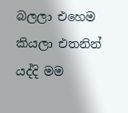බලලා එහෙම කියලා එතනින් යද්දි මම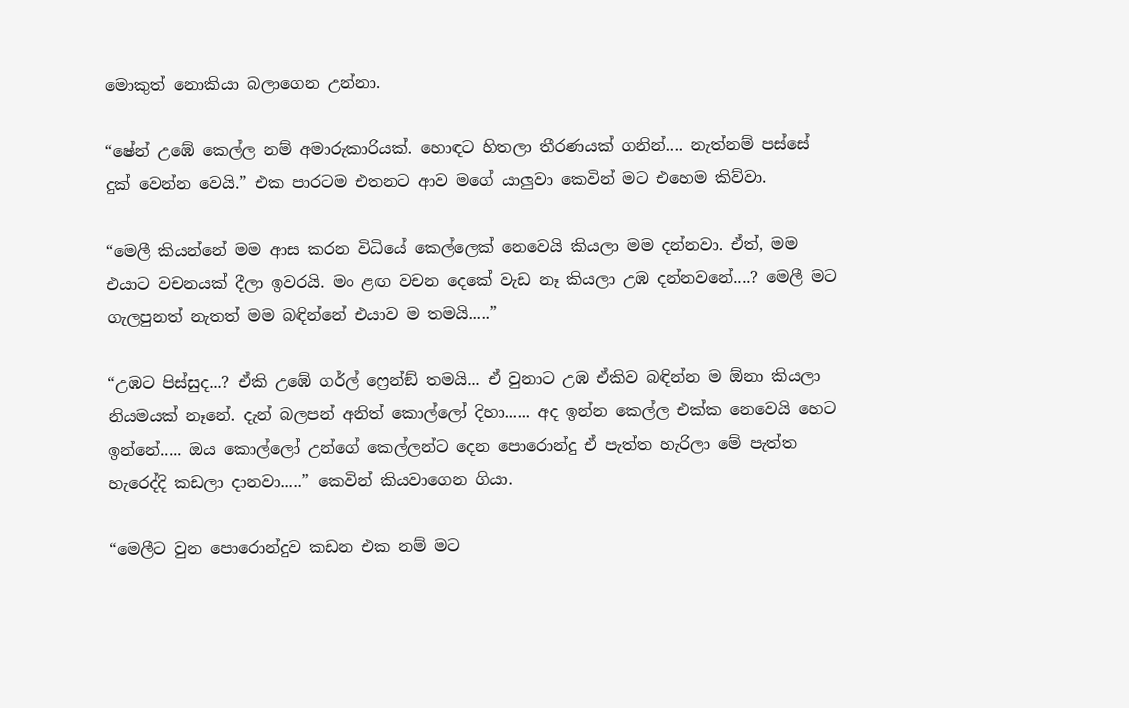මොකුත් නොකියා බලාගෙන උන්නා.

“ෂේන් උඹේ කෙල්ල නම් අමාරුකාරියක්. හොඳට හිතලා තීරණයක් ගනින්.... නැත්නම් පස්සේ දුක් වෙන්න වෙයි.” එක පාරටම එතනට ආව මගේ යාලුවා කෙවින් මට එහෙම කිව්වා.

“මෙලී කියන්නේ මම ආස කරන විධියේ කෙල්ලෙක් නෙවෙයි කියලා මම දන්නවා. ඒත්, මම එයාට වචනයක් දීලා ඉවරයි. මං ළඟ වචන දෙකේ වැඩ නෑ කියලා උඹ දන්නවනේ....? මෙලී මට ගැලපුනත් නැතත් මම බඳින්නේ එයාව ම තමයි.....”

“උඹට පිස්සුද...? ඒකි උඹේ ගර්ල් ෆ්‍රෙන්ඞ් තමයි... ඒ වුනාට උඹ ඒකිව බඳින්න ම ඕනා කියලා නියමයක් නෑනේ. දැන් බලපන් අනිත් කොල්ලෝ දිහා...... අද ඉන්න කෙල්ල එක්ක නෙවෙයි හෙට ඉන්නේ..... ඔය කොල්ලෝ උන්ගේ කෙල්ලන්ට දෙන පොරොන්දු ඒ පැත්ත හැරිලා මේ පැත්ත හැරෙද්දි කඩලා දානවා.....” කෙවින් කියවාගෙන ගියා.

“මෙලීට වුන පොරොන්දුව කඩන එක නම් මට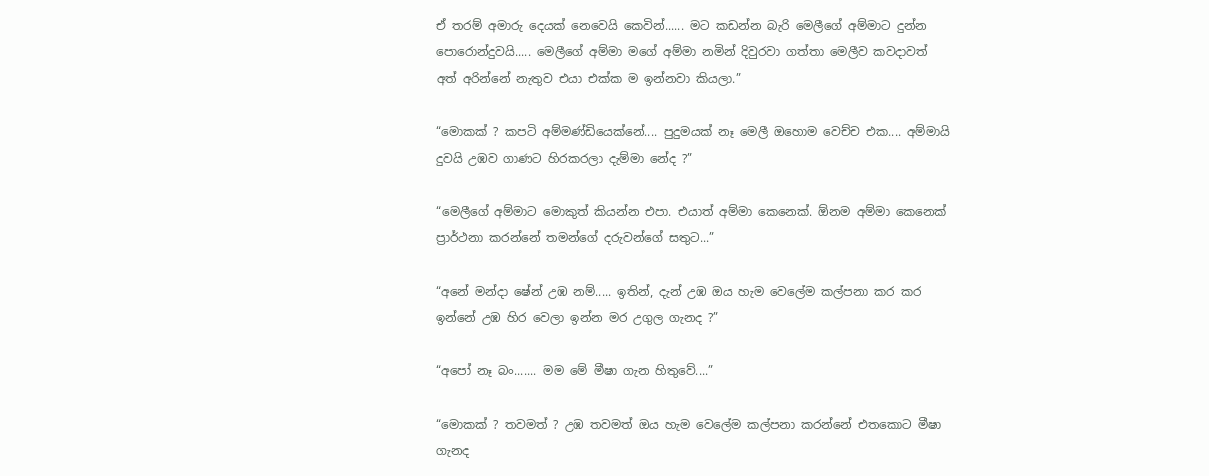ඒ තරම් අමාරු දෙයක් නෙවෙයි කෙවින්...... මට කඩන්න බැරි මෙලීගේ අම්මාට දුන්න පොරොන්දුවයි..... මෙලීගේ අම්මා මගේ අම්මා නමින් දිවුරවා ගත්තා මෙලීව කවදාවත් අත් අරින්නේ නැතුව එයා එක්ක ම ඉන්නවා කියලා.”

“මොකක් ? කපටි අම්මණ්ඩියෙක්නේ.... පුදුමයක් නෑ මෙලී ඔහොම වෙච්ච එක.... අම්මායි දුවයි උඹව ගාණට හිරකරලා දැම්මා නේද ?”

“මෙලීගේ අම්මාට මොකුත් කියන්න එපා. එයාත් අම්මා කෙනෙක්. ඕනම අම්මා කෙනෙක් ප්‍රාර්ථනා කරන්නේ තමන්ගේ දරුවන්ගේ සතුට...”

“අනේ මන්දා ෂේන් උඹ නම්..... ඉතින්, දැන් උඹ ඔය හැම වෙලේම කල්පනා කර කර ඉන්නේ උඹ හිර වෙලා ඉන්න මර උගුල ගැනද ?”

“අපෝ නෑ බං....... මම මේ මීෂා ගැන හිතුවේ....”

“මොකක් ? තවමත් ? උඹ තවමත් ඔය හැම වෙලේම කල්පනා කරන්නේ එතකොට මීෂා ගැනද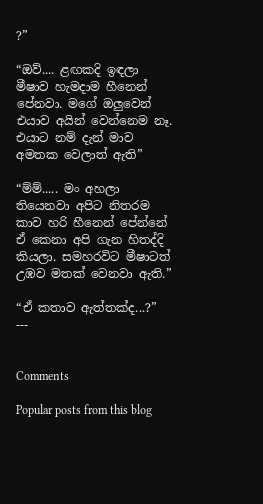?”

“ඔව්.... ළඟකදි ඉඳලා මීෂාව හැමදාම හීනෙන් පේනවා. මගේ ඔලුවෙන් එයාව අයින් වෙන්නෙම නෑ. එයාට නම් දැන් මාව අමතක වෙලාත් ඇති”

“ම්ම්..... මං අහලා තියෙනවා අපිට නිතරම කාව හරි හීනෙන් පේන්නේ ඒ කෙනා අපි ගැන හිතද්දි කියලා. සමහරවිට මීෂාටත් උඹව මතක් වෙනවා ඇති.”

“ඒ කතාව ඇත්තක්ද...?”
---


Comments

Popular posts from this blog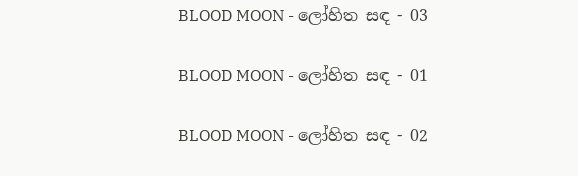BLOOD MOON - ලෝහිත සඳ - 03

BLOOD MOON - ලෝහිත සඳ - 01

BLOOD MOON - ලෝහිත සඳ - 02